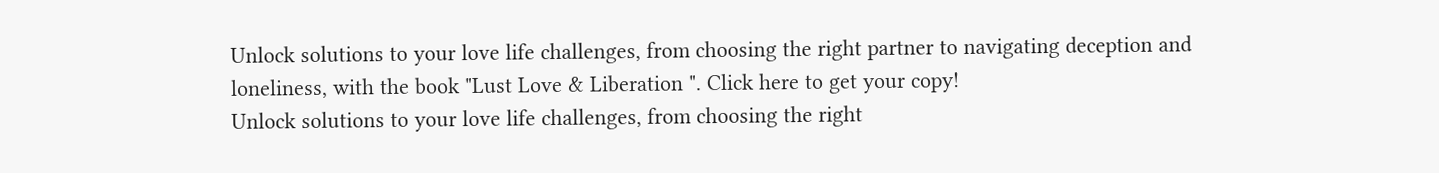Unlock solutions to your love life challenges, from choosing the right partner to navigating deception and loneliness, with the book "Lust Love & Liberation ". Click here to get your copy!
Unlock solutions to your love life challenges, from choosing the right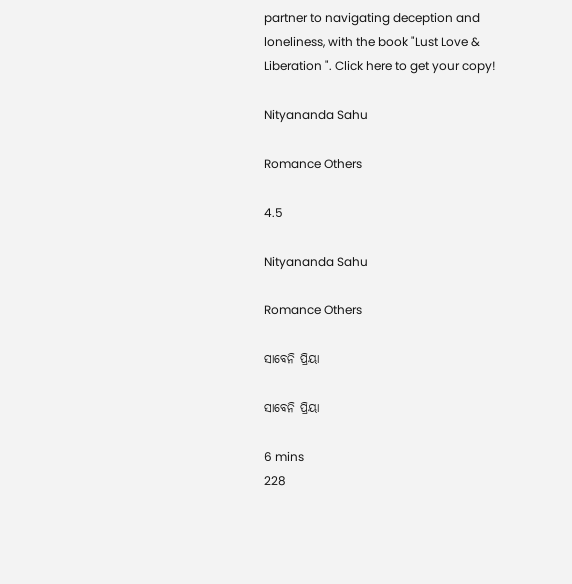partner to navigating deception and loneliness, with the book "Lust Love & Liberation ". Click here to get your copy!

Nityananda Sahu

Romance Others

4.5

Nityananda Sahu

Romance Others

ସାବେନି ପ୍ରିୟା

ସାବେନି ପ୍ରିୟା

6 mins
228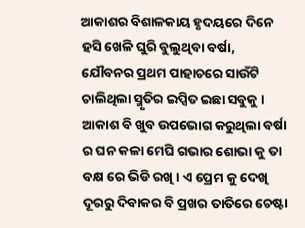ଆକାଶର ବିଶାଳକାୟ ହୃଦୟରେ ଦିନେ ହସି ଖେଳି ଘୁରି ବୁଲୁଥିବା ବର୍ଷା, ଯୌବନର ପ୍ରଥମ ପାହାଚରେ ସାଉଁଟି ଚାଲିଥିଲା ସ୍ମୃତିର ଇପ୍ସିତ ଇଛା ସବୁକୁ । ଆକାଶ ବି ଖୁବ ଉପଭୋଗ କରୁଥିଲା ବର୍ଷା ର ଘନ କଳା ମେଘି ଗଭାର ଶୋଭା କୁ ତା ବକ୍ଷ ରେ ଭିଡି ରଖି । ଏ ପ୍ରେମ କୁ ଦେଖି ଦୂରରୁ ଦିବାକର ବି ପ୍ରଖର ତାତିରେ ଚେଷ୍ଟା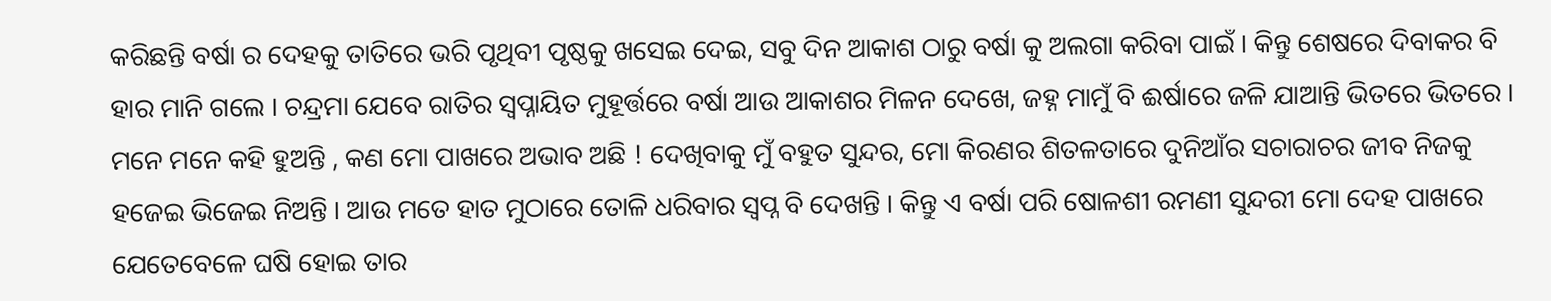କରିଛନ୍ତି ବର୍ଷା ର ଦେହକୁ ତାତିରେ ଭରି ପୃଥିବୀ ପୃଷ୍ଠକୁ ଖସେଇ ଦେଇ, ସବୁ ଦିନ ଆକାଶ ଠାରୁ ବର୍ଷା କୁ ଅଲଗା କରିବା ପାଇଁ । କିନ୍ତୁ ଶେଷରେ ଦିବାକର ବି ହାର ମାନି ଗଲେ । ଚନ୍ଦ୍ରମା ଯେବେ ରାତିର ସ୍ୱପ୍ନାୟିତ ମୁହୂର୍ତ୍ତରେ ବର୍ଷା ଆଉ ଆକାଶର ମିଳନ ଦେଖେ, ଜହ୍ନ ମାମୁଁ ବି ଈର୍ଷାରେ ଜଳି ଯାଆନ୍ତି ଭିତରେ ଭିତରେ । ମନେ ମନେ କହି ହୁଅନ୍ତି , କଣ ମୋ ପାଖରେ ଅଭାବ ଅଛି ! ଦେଖିବାକୁ ମୁଁ ବହୁତ ସୁନ୍ଦର, ମୋ କିରଣର ଶିତଳତାରେ ଦୁନିଆଁର ସଚାରାଚର ଜୀବ ନିଜକୁ ହଜେଇ ଭିଜେଇ ନିଅନ୍ତି । ଆଉ ମତେ ହାତ ମୁଠାରେ ତୋଳି ଧରିବାର ସ୍ୱପ୍ନ ବି ଦେଖନ୍ତି । କିନ୍ତୁ ଏ ବର୍ଷା ପରି ଷୋଳଶୀ ରମଣୀ ସୁନ୍ଦରୀ ମୋ ଦେହ ପାଖରେ ଯେତେବେଳେ ଘଷି ହୋଇ ତାର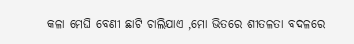କଳା ମେଘି ବେଣୀ ଛାଟି ଚାଲିଯାଏ ,ମୋ ଭିତରେ ଶୀତଳତା ବଦଳରେ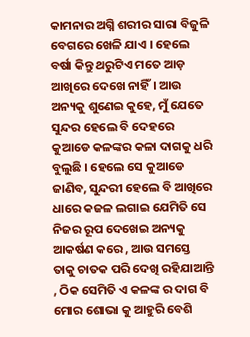କାମନାର ଅଗ୍ନି ଶରୀର ସାରା ବିଜୁଳି ବେଗରେ ଖେଳି ଯାଏ । ହେଲେ ବର୍ଷା କିନ୍ତୁ ଥରୁଟିଏ ମତେ ଆଡ଼ ଆଖିରେ ଦେଖେ ନାହିଁ। ଆଉ ଅନ୍ୟକୁ ଶୁଣେଇ କୁହେ, ମୁଁ ଯେତେ ସୁନ୍ଦର ହେଲେ ବି ଦେହରେ କୁଆଡେ କଳଙ୍କର କଳା ଦାଗକୁ ଧରି ବୁଲୁଛି । ହେଲେ ସେ କୁଆଡେ ଜାଣିବ, ସୁନ୍ଦରୀ ହେଲେ ବି ଆଖିରେ ଧାରେ କଜଳ ଲଗାଇ ଯେମିତି ସେ ନିଜର ରୂପ ଦେଖେଇ ଅନ୍ୟକୁ ଆକର୍ଷଣ କରେ , ଆଉ ସମସ୍ତେ ତାକୁ ଚାତକ ପରି ଦେଖି ରହିଯାଆନ୍ତି , ଠିକ ସେମିତି ଏ କଳଙ୍କ ର ଦାଗ ବି ମୋର ଶୋଭା କୁ ଆହୁରି ବେଶି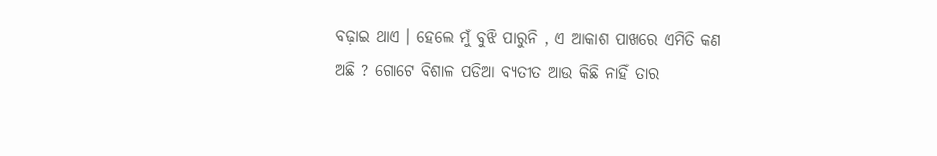ବଢ଼ାଇ ଥାଏ । ହେଲେ ମୁଁ ବୁଝି ପାରୁନି , ଏ ଆକାଶ ପାଖରେ ଏମିତି କଣ ଅଛି ? ଗୋଟେ ବିଶାଳ ପଡିଆ ବ୍ୟତୀତ ଆଉ କିଛି ନାହିଁ ତାର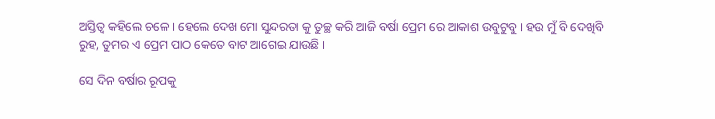ଅସ୍ତିତ୍ୱ କହିଲେ ଚଳେ । ହେଲେ ଦେଖ ମୋ ସୁନ୍ଦରତା କୁ ତୁଚ୍ଛ କରି ଆଜି ବର୍ଷା ପ୍ରେମ ରେ ଆକାଶ ଉବୁଟୁବୁ । ହଉ ମୁଁ ବି ଦେଖିବି ରୁହ, ତୁମର ଏ ପ୍ରେମ ପାଠ କେତେ ବାଟ ଆଗେଇ ଯାଉଛି ।

ସେ ଦିନ ବର୍ଷାର ରୂପକୁ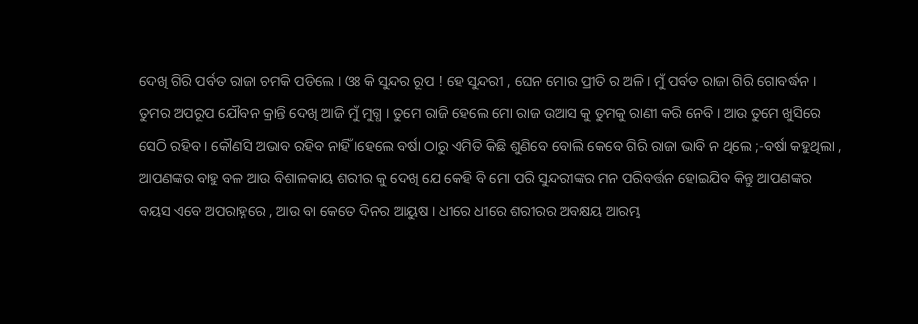ଦେଖି ଗିରି ପର୍ବତ ରାଜା ଚମକି ପଡିଲେ । ଓଃ କି ସୁନ୍ଦର ରୂପ ! ହେ ସୁନ୍ଦରୀ , ଘେନ ମୋର ପ୍ରୀତି ର ଅଳି। ମୁଁ ପର୍ବତ ରାଜା ଗିରି ଗୋବର୍ଦ୍ଧନ । ତୁମର ଅପରୂପ ଯୌବନ କ୍ରାନ୍ତି ଦେଖି ଆଜି ମୁଁ ମୁଗ୍ଧ । ତୁମେ ରାଜି ହେଲେ ମୋ ରାଜ ଉଆସ କୁ ତୁମକୁ ରାଣୀ କରି ନେବି । ଆଉ ତୁମେ ଖୁସିରେ ସେଠି ରହିବ । କୌଣସି ଅଭାବ ରହିବ ନାହିଁ ।ହେଲେ ବର୍ଷା ଠାରୁ ଏମିତି କିଛି ଶୁଣିବେ ବୋଲି କେବେ ଗିରି ରାଜା ଭାବି ନ ଥିଲେ ;-ବର୍ଷା କହୁଥିଲା , ଆପଣଙ୍କର ବାହୁ ବଳ ଆଉ ବିଶାଳକାୟ ଶରୀର କୁ ଦେଖି ଯେ କେହି ବି ମୋ ପରି ସୁନ୍ଦରୀଙ୍କର ମନ ପରିବର୍ତ୍ତନ ହୋଇଯିବ କିନ୍ତୁ ଆପଣଙ୍କର ବୟସ ଏବେ ଅପରାହ୍ନରେ , ଆଉ ବା କେତେ ଦିନର ଆୟୁଷ । ଧୀରେ ଧୀରେ ଶରୀରର ଅବକ୍ଷୟ ଆରମ୍ଭ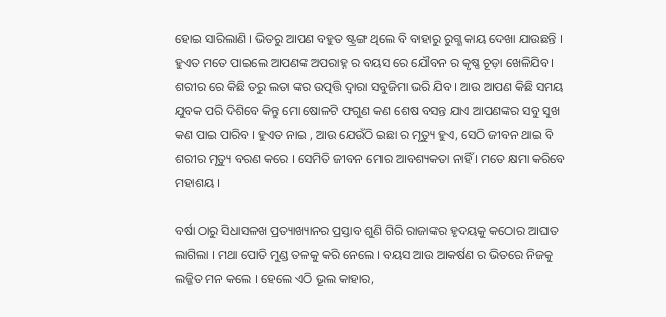ହୋଇ ସାରିଲାଣି । ଭିତରୁ ଆପଣ ବହୁତ ଷ୍ଟ୍ରଙ୍ଗ ଥିଲେ ବି ବାହାରୁ ରୁଗ୍ଣ କାୟ ଦେଖା ଯାଉଛନ୍ତି । ହୁଏତ ମତେ ପାଇଲେ ଆପଣଙ୍କ ଅପରାହ୍ନ ର ବୟସ ରେ ଯୌବନ ର କୃଷ୍ଣ ଚୂଡ଼ା ଖେଳିଯିବ । ଶରୀର ରେ କିଛି ତରୁ ଲତା ଙ୍କର ଉତ୍ପତ୍ତି ଦ୍ୱାରା ସବୁଜିମା ଭରି ଯିବ । ଆଉ ଆପଣ କିଛି ସମୟ ଯୁବକ ପରି ଦିଶିବେ କିନ୍ତୁ ମୋ ଷୋଳଟି ଫଗୁଣ କଣ ଶେଷ ବସନ୍ତ ଯାଏ ଆପଣଙ୍କର ସବୁ ସୁଖ କଣ ପାଇ ପାରିବ । ହୁଏତ ନାଇ , ଆଉ ଯେଉଁଠି ଇଛା ର ମୃତ୍ୟୁ ହୁଏ, ସେଠି ଜୀବନ ଥାଇ ବି ଶରୀର ମୃତ୍ୟୁ ବରଣ କରେ । ସେମିତି ଜୀବନ ମୋର ଆବଶ୍ୟକତା ନାହିଁ । ମତେ କ୍ଷମା କରିବେ ମହାଶୟ ।

ବର୍ଷା ଠାରୁ ସିଧାସଳଖ ପ୍ରତ୍ୟାଖ୍ୟାନର ପ୍ରସ୍ତାବ ଶୁଣି ଗିରି ରାଜାଙ୍କର ହୃଦୟକୁ କଠୋର ଆଘାତ ଲାଗିଲା । ମଥା ପୋତି ମୁଣ୍ଡ ତଳକୁ କରି ନେଲେ । ବୟସ ଆଉ ଆକର୍ଷଣ ର ଭିତରେ ନିଜକୁ ଲଜ୍ଜିତ ମନ କଲେ । ହେଲେ ଏଠି ଭୂଲ କାହାର,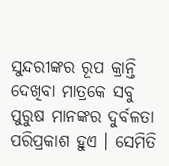ସୁନ୍ଦରୀଙ୍କର ରୂପ କ୍ରାନ୍ତି ଦେଖିବା ମାତ୍ରକେ ସବୁ ପୁରୁଷ ମାନଙ୍କର ଦୁର୍ବଳତା ପରିପ୍ରକାଶ ହୁଏ । ସେମିତି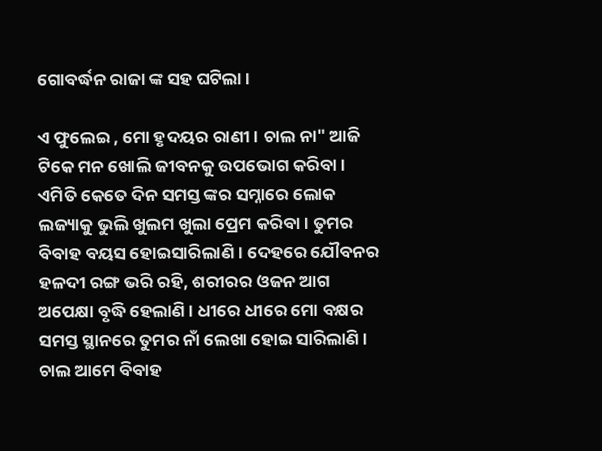ଗୋବର୍ଦ୍ଧନ ରାଜା ଙ୍କ ସହ ଘଟିଲା ।

ଏ ଫୁଲେଇ , ମୋ ହୃଦୟର ରାଣୀ । ଚାଲ ନା" ଆଜି ଟିକେ ମନ ଖୋଲି ଜୀବନକୁ ଉପଭୋଗ କରିବା । ଏମିତି କେତେ ଦିନ ସମସ୍ତ ଙ୍କର ସମ୍ନାରେ ଲୋକ ଲଜ୍ୟାକୁ ଭୁଲି ଖୁଲମ ଖୁଲା ପ୍ରେମ କରିବା । ତୁମର ବିବାହ ବୟସ ହୋଇସାରିଲାଣି । ଦେହରେ ଯୌବନର ହଳଦୀ ରଙ୍ଗ ଭରି ରହି, ଶରୀରର ଓଜନ ଆଗ ଅପେକ୍ଷା ବୃଦ୍ଧି ହେଲାଣି । ଧୀରେ ଧୀରେ ମୋ ବକ୍ଷର ସମସ୍ତ ସ୍ଥାନରେ ତୁମର ନାଁ ଲେଖା ହୋଇ ସାରିଲାଣି। ଚାଲ ଆମେ ବିବାହ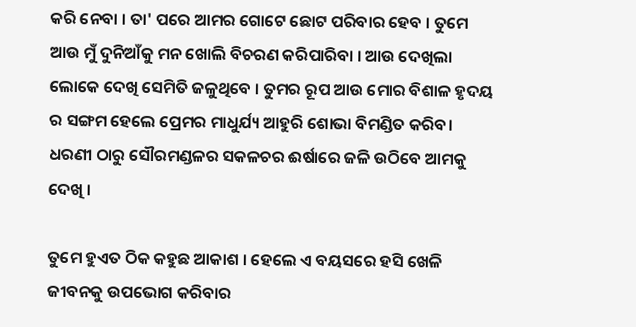କରି ନେବା । ତା' ପରେ ଆମର ଗୋଟେ ଛୋଟ ପରିବାର ହେବ । ତୁମେ ଆଉ ମୁଁ ଦୁନିଆଁକୁ ମନ ଖୋଲି ବିଚରଣ କରିପାରିବା । ଆଉ ଦେଖିଲା ଲୋକେ ଦେଖି ସେମିତି ଜଳୁଥିବେ । ତୁମର ରୂପ ଆଉ ମୋର ବିଶାଳ ହୃଦୟ ର ସଙ୍ଗମ ହେଲେ ପ୍ରେମର ମାଧୁର୍ଯ୍ୟ ଆହୁରି ଶୋଭା ବିମଣ୍ଡିତ କରିବ। ଧରଣୀ ଠାରୁ ସୌରମଣ୍ଡଳର ସକଳଚର ଈର୍ଷାରେ ଜଳି ଉଠିବେ ଆମକୁ ଦେଖି ।

ତୁମେ ହୁଏତ ଠିକ କହୁଛ ଆକାଶ । ହେଲେ ଏ ବୟସରେ ହସି ଖେଳି ଜୀବନକୁ ଉପଭୋଗ କରିବାର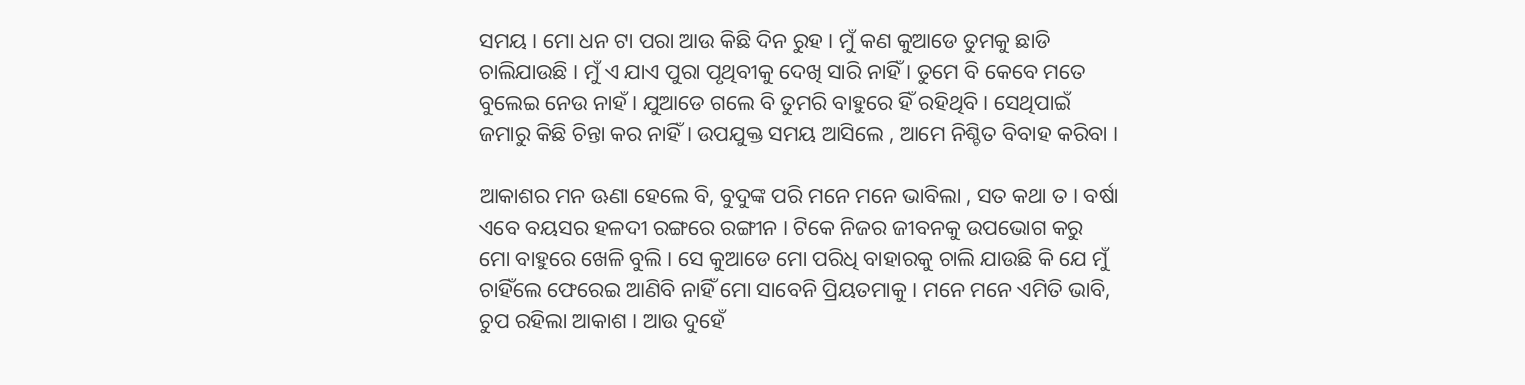ସମୟ । ମୋ ଧନ ଟା ପରା ଆଉ କିଛି ଦିନ ରୁହ । ମୁଁ କଣ କୁଆଡେ ତୁମକୁ ଛାଡି ଚାଲିଯାଉଛି । ମୁଁ ଏ ଯାଏ ପୁରା ପୃଥିବୀକୁ ଦେଖି ସାରି ନାହିଁ । ତୁମେ ବି କେବେ ମତେ ବୁଲେଇ ନେଉ ନାହଁ । ଯୁଆଡେ ଗଲେ ବି ତୁମରି ବାହୁରେ ହିଁ ରହିଥିବି। ସେଥିପାଇଁ ଜମାରୁ କିଛି ଚିନ୍ତା କର ନାହିଁ । ଉପଯୁକ୍ତ ସମୟ ଆସିଲେ , ଆମେ ନିଶ୍ଚିତ ବିବାହ କରିବା ।

ଆକାଶର ମନ ଊଣା ହେଲେ ବି, ବୁଦୁଙ୍କ ପରି ମନେ ମନେ ଭାବିଲା , ସତ କଥା ତ । ବର୍ଷା ଏବେ ବୟସର ହଳଦୀ ରଙ୍ଗରେ ରଙ୍ଗୀନ । ଟିକେ ନିଜର ଜୀବନକୁ ଉପଭୋଗ କରୁ ମୋ ବାହୁରେ ଖେଳି ବୁଲି । ସେ କୁଆଡେ ମୋ ପରିଧି ବାହାରକୁ ଚାଲି ଯାଉଛି କି ଯେ ମୁଁ ଚାହିଁଲେ ଫେରେଇ ଆଣିବି ନାହିଁ ମୋ ସାବେନି ପ୍ରିୟତମାକୁ । ମନେ ମନେ ଏମିତି ଭାବି, ଚୁପ ରହିଲା ଆକାଶ । ଆଉ ଦୁହେଁ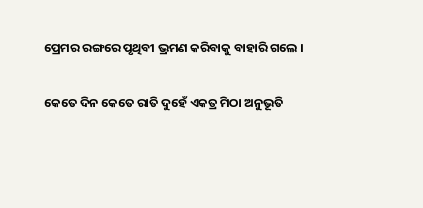ପ୍ରେମର ରଙ୍ଗରେ ପୃଥିବୀ ଭ୍ରମଣ କରିବାକୁ ବାହାରି ଗଲେ ।

କେତେ ଦିନ କେତେ ରାତି ଦୁହେଁ ଏକତ୍ର ମିଠା ଅନୁଭୂତି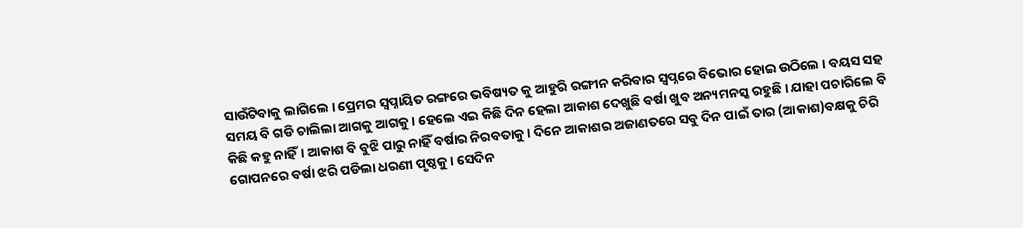ସାଉଁଟିବାକୁ ଲାଗିଲେ । ପ୍ରେମର ସ୍ୱପ୍ନାୟିତ ରଙ୍ଗରେ ଭବିଷ୍ୟତ କୁ ଆହୁରି ରଙ୍ଗୀନ କରିବାର ସ୍ୱପ୍ନରେ ବିଭୋର ହୋଇ ଉଠିଲେ । ବୟସ ସହ ସମୟ ବି ଗଡି ଚାଲିଲା ଆଗକୁ ଆଗକୁ । ହେଲେ ଏଇ କିଛି ଦିନ ହେଲା ଆକାଶ ଦେଖୁଛି ବର୍ଷା ଖୁବ ଅନ୍ୟମନସ୍କ ରହୁଛି । ଯାହା ପଚାରିଲେ ବି କିଛି କହୁ ନାହିଁ। ଆକାଶ ବି ବୁଝି ପାରୁ ନାହିଁ ବର୍ଷାର ନିରବତାକୁ । ଦିନେ ଆକାଶର ଅଜାଣତରେ ସବୁ ଦିନ ପାଇଁ ତାର (ଆକାଶ)ବକ୍ଷକୁ ଚିରି ଗୋପନରେ ବର୍ଷା ଝରି ପଡିଲା ଧରଣୀ ପୃଷ୍ଠକୁ । ସେଦିନ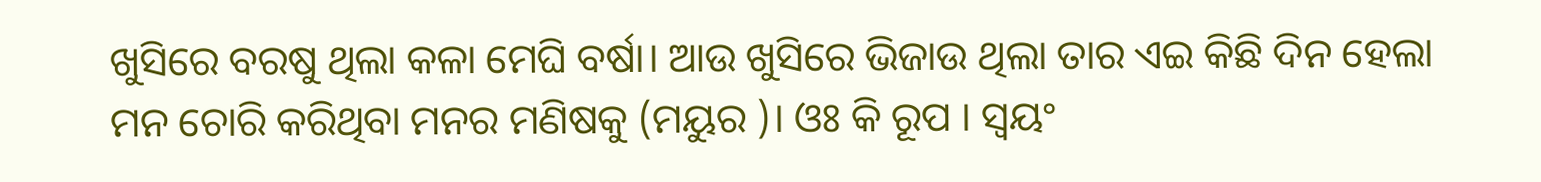ଖୁସିରେ ବରଷୁ ଥିଲା କଳା ମେଘି ବର୍ଷା। ଆଉ ଖୁସିରେ ଭିଜାଉ ଥିଲା ତାର ଏଇ କିଛି ଦିନ ହେଲା ମନ ଚୋରି କରିଥିବା ମନର ମଣିଷକୁ (ମୟୁର )। ଓଃ କି ରୂପ । ସ୍ୱୟଂ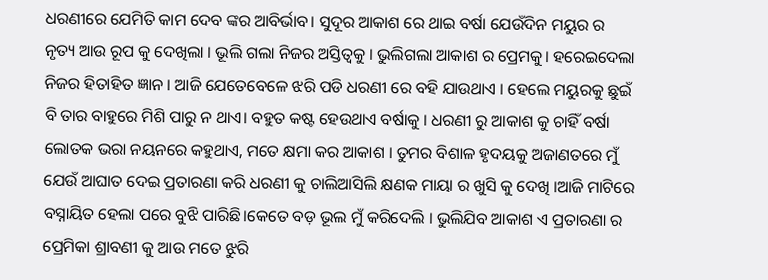ଧରଣୀରେ ଯେମିତି କାମ ଦେବ ଙ୍କର ଆବିର୍ଭାବ। ସୁଦୂର ଆକାଶ ରେ ଥାଇ ବର୍ଷା ଯେଉଁଦିନ ମୟୁର ର ନୃତ୍ୟ ଆଉ ରୂପ କୁ ଦେଖିଲା । ଭୂଲି ଗଲା ନିଜର ଅସ୍ତିତ୍ୱକୁ । ଭୁଲିଗଲା ଆକାଶ ର ପ୍ରେମକୁ। ହରେଇଦେଲା ନିଜର ହିତାହିତ ଜ୍ଞାନ । ଆଜି ଯେତେବେଳେ ଝରି ପଡି ଧରଣୀ ରେ ବହି ଯାଉଥାଏ । ହେଲେ ମୟୁରକୁ ଛୁଇଁ ବି ତାର ବାହୁରେ ମିଶି ପାରୁ ନ ଥାଏ। ବହୁତ କଷ୍ଟ ହେଉଥାଏ ବର୍ଷାକୁ । ଧରଣୀ ରୁ ଆକାଶ କୁ ଚାହିଁ ବର୍ଷା ଲୋତକ ଭରା ନୟନରେ କହୁଥାଏ, ମତେ କ୍ଷମା କର ଆକାଶ । ତୁମର ବିଶାଳ ହୃଦୟକୁ ଅଜାଣତରେ ମୁଁ ଯେଉଁ ଆଘାତ ଦେଇ ପ୍ରତାରଣା କରି ଧରଣୀ କୁ ଚାଲିଆସିଲି କ୍ଷଣକ ମାୟା ର ଖୁସି କୁ ଦେଖି ।ଆଜି ମାଟିରେ ବସ୍ନାୟିତ ହେଲା ପରେ ବୁଝି ପାରିଛି।କେତେ ବଡ଼ ଭୂଲ ମୁଁ କରିଦେଲି । ଭୁଲିଯିବ ଆକାଶ ଏ ପ୍ରତାରଣା ର ପ୍ରେମିକା ଶ୍ରାବଣୀ କୁ ଆଉ ମତେ ଝୁରି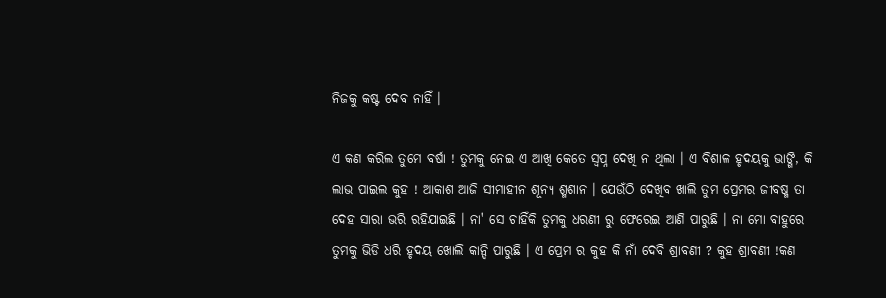ନିଜକୁ କଷ୍ଟ ଦେବ ନାହିଁ ।

ଏ କଣ କରିଲ ତୁମେ ବର୍ଷା ! ତୁମକୁ ନେଇ ଏ ଆଖି କେତେ ସ୍ୱପ୍ନ ଦେଖି ନ ଥିଲା । ଏ ବିଶାଳ ହୃଦୟକୁ ଭାଙ୍ଗି, କି ଲାଭ ପାଇଲ କୁହ ! ଆକାଶ ଆଜି ସୀମାହୀନ ଶୂନ୍ୟ ଶ୍ମଶାନ । ଯେଉଁଠି ଦେଖିବ ଖାଲି ତୁମ ପ୍ରେମର ଜୀବଷ୍ମ ତା ଦେହ ସାରା ଭରି ରହିଯାଇଛି । ନା' ସେ ଚାହିଁକି ତୁମକୁ ଧରଣୀ ରୁ ଫେରେଇ ଆଣି ପାରୁଛି । ନା ମୋ ବାହୁରେ ତୁମକୁ ଭିଡି ଧରି ହୃଦୟ ଖୋଲି କାନ୍ଦି ପାରୁଛି । ଏ ପ୍ରେମ ର କୁହ କି ନାଁ ଦେବି ଶ୍ରାବଣୀ ? କୁହ ଶ୍ରାବଣୀ !କଣ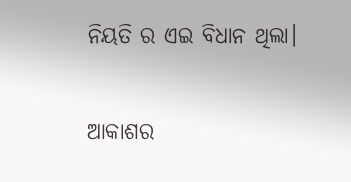ନିୟତି ର ଏଇ ବିଧାନ ଥିଲା।

ଆକାଶର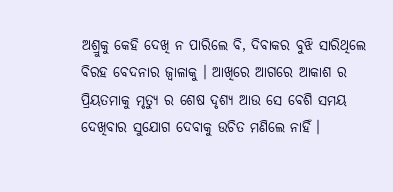ଅଶ୍ରୁକୁ କେହି ଦେଖି ନ ପାରିଲେ ବି, ଦିବାକର ବୁଝି ସାରିଥିଲେ ବିରହ ବେଦନାର ଜ୍ବାଳାକୁ । ଆଖିରେ ଆଗରେ ଆକାଶ ର ପ୍ରିୟତମାକୁ ମୃତ୍ୟୁ ର ଶେଷ ଦୃଶ୍ୟ ଆଉ ସେ ବେଶି ସମୟ ଦେଖିବାର ସୁଯୋଗ ଦେବାକୁ ଉଚିତ ମଣିଲେ ନାହିଁ ।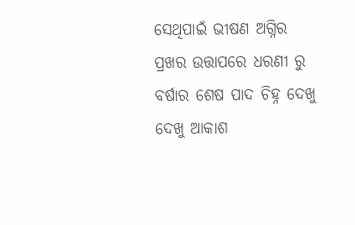ସେଥିପାଇଁ ଭୀଷଣ ଅଗ୍ନିର ପ୍ରଖର ଉତ୍ତାପରେ ଧରଣୀ ରୁ ବର୍ଷାର ଶେଷ ପାଦ ଚିହ୍ନ ଦେଖୁ ଦେଖୁ ଆକାଶ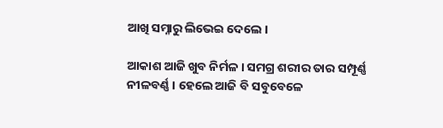ଆଖି ସମ୍ନାରୁ ଲିଭେଇ ଦେଲେ ।

ଆକାଶ ଆଜି ଖୁବ ନିର୍ମଳ । ସମଗ୍ର ଶରୀର ତାର ସମ୍ପୂର୍ଣ୍ଣ ନୀଳବର୍ଣ୍ଣ । ହେଲେ ଆଜି ବି ସବୁବେଳେ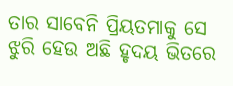ତାର ସାବେନି ପ୍ରିୟତମାକୁ ସେ ଝୁରି ହେଉ ଅଛି ହୃଦୟ ଭିତରେ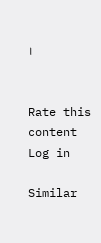।


Rate this content
Log in

Similar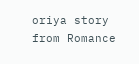oriya story from Romance